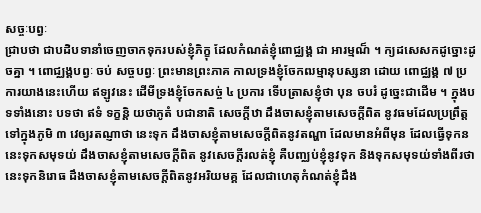សច្ចៈបព្វៈ
ជ្រាបថា ជាបដិបទានាំចេញចាកទុករបស់ខ្ញុំភិក្ខុ ដែលកំណត់ខ្ញុំពោជ្ឈង្គ ជា អារម្មណ៏ ។ ក្យដសេសកដូច្នោះដូចគ្នា ។ ពោជ្ឈង្គបព្វៈ ចប់ សច្ចបព្វៈ ព្រះមានព្រះភាគ កាលទ្រងខ្ញុំចែកឍម្មានុបស្សនា ដោយ ពោជ្ឈង្គ ៧ ប្រការយាងនេះហើយ ឥឡូវនេះ ដើមីទ្រងខ្ញុំចែកសច្ច់ ៤ ប្រការ ទើបត្រាសខ្ញុំថា បុន ចបរំ ដូច្នេះជាដើម ។ ក្នុងបទទាំងនោះ បទថា ឥទំ ទក្ខន្តិ យថាភូតំ បជានាតិ សេចក្តីឋា ដឹងចាសខ្ញុំតាមសេចក្តីពិត នូវធមដែលប្រព្រឹត្តទៅក្នុងភូមិ ៣ វេឲ្យរតណ្ញាថា នេះទុក ដឹងចាសខ្ញុំតាមសេចក្តីពិតនូវតណ្ហា ដែលមានអំពីមុន ដែលធ្វើទុកន នេះទុកសមុទយ់ ដឹងចាសខ្ញុំតាមសេចក្តីពិត នូវសេចក្តីរលត់ខ្ញុំ គឺបញ្ឈប់ខ្ញុំនូវទុក និងទុកសមុទយ់ទាំងពីរថា នេះទុកនិរោធ ដឹងចាសខ្ញុំតាមសេចក្តីពិតនូវអរិយមគ្គ ដែលជាហេតុកំណត់ខ្ញុំដឹង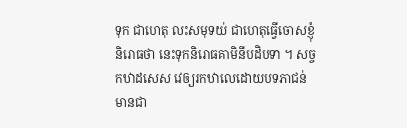ទុក ជាហេតុ លះសមុទយ់ ជាហេតុធ្វើចោសខ្ញុំនិរោធថា នេះទុកនិរោធគាមិនីបដិបទា ។ សច្ចកឋាដសេស វេឲ្យរកឋាលេដោយបទភាជន់ មានជា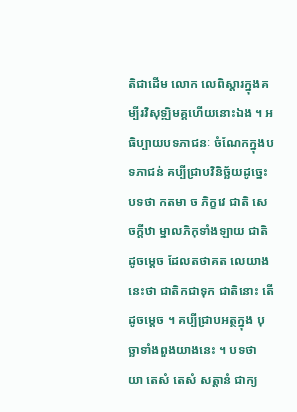តិជាដើម លោក លេពិស្តារក្នុងគម្បីរវិសុទ្ឍិមគ្គហើយនោះឯង ។ អធិប្បាយបទភាជនៈ ចំណែកក្នុងបទភាជន់ គប្បីជ្រាបវិនិច្ឆ័យដូច្នេះ បទថា កតមា ច ភិក្ខវេ ជាតិ សេចក្តីឋា ម្នាលភិកុទាំងឡាយ ជាតិដូចម្តេច ដែលតថាគត លេយាងនេះថា ជាតិកជាទុក ជាតិនោះ តើដូចម្តេច ។ គប្បីជ្រាបអត្ថក្នុង បុច្ឆាទាំងពួងយាងនេះ ។ បទថា យា តេសំ តេសំ សត្តានំ ជាក្យ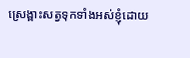ស្រេង្ពាះសត្វទុកទាំងអស់ខ្ញុំដោយ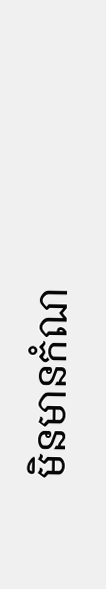មិនមានកំណ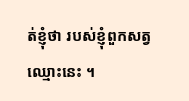ត់ខ្ញុំថា របស់ខ្ញុំពួកសត្វឈ្មោះនេះ ។